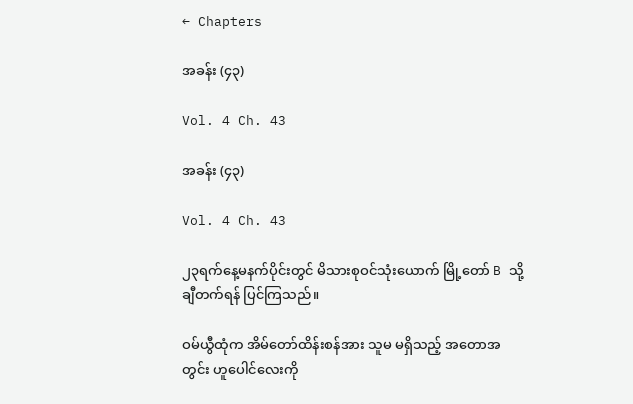← Chapters

အခန်း (၄၃)

Vol. 4 Ch. 43

အခန်း (၄၃)

Vol. 4 Ch. 43

၂၃ရက်နေ့မနက်ပိုင်းတွင် မိသားစုဝင်သုံးယောက် မြို့တော် B သို့ ချီတက်ရန် ပြင်ကြသည်။

ဝမ်ယွီထုံက အိမ်တော်ထိန်းစန်အား သူမ မရှိသည့် အတောအတွင်း ဟူပေါင်လေးကို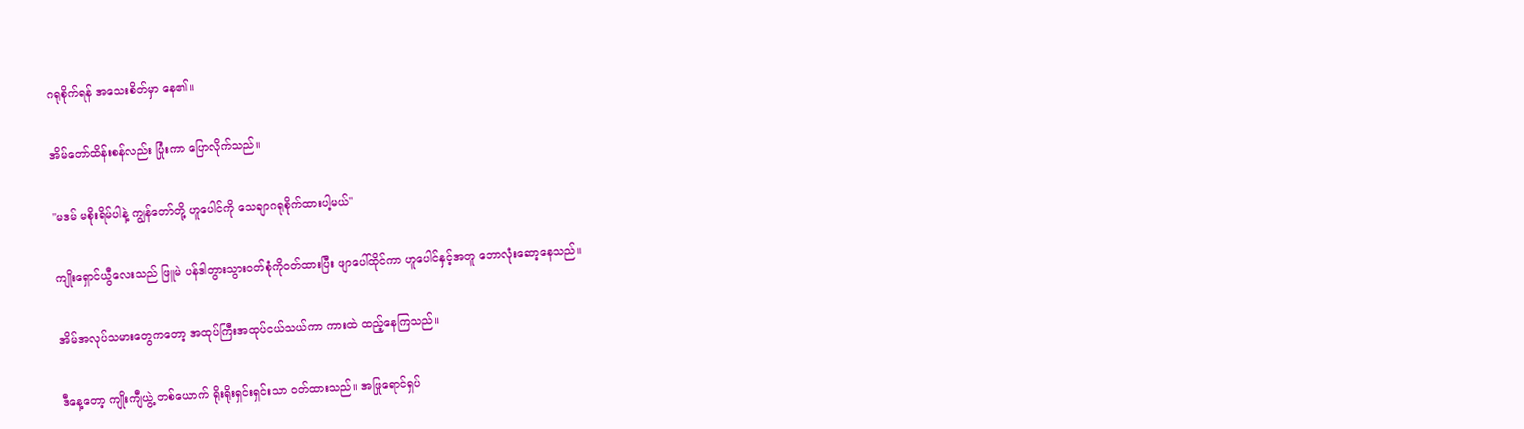ဂရုစိုက်ရန် အသေးစိတ်မှာ နေ၏။

အိမ်တော်ထိန်းစန်လည်း ပြုံးကာ ပြောလိုက်သည်။

"မဒမ် မစိုးရိမ်ပါနဲ့ ကျွန်တော်တို့ ဟူပေါင်ကို သေချာဂရုစိုက်ထားပါ့မယ်"

ကျိုးရှောင်ယွီလေးသည် ဖြူမဲ ပန်ဒါတွားသွားဝတ်စုံကိုဝတ်ထားပြီး ဖျာပေါ်ထိုင်ကာ ဟူပေါင်နှင့်အတူ ဘောလုံးဆော့နေသည်။

အိမ်အလုပ်သမားတွေကတော့ အထုပ်ကြီးအထုပ်ငယ်သယ်ကာ ကားထဲ ထည့်နေကြသည်။

ဒီနေ့တော့ ကျိုးကျီယွဲ့ တစ်ယောက် ရိုးရိုးရှင်းရှင်းသာ ဝတ်ထားသည်။ အဖြုရောင်ရှပ်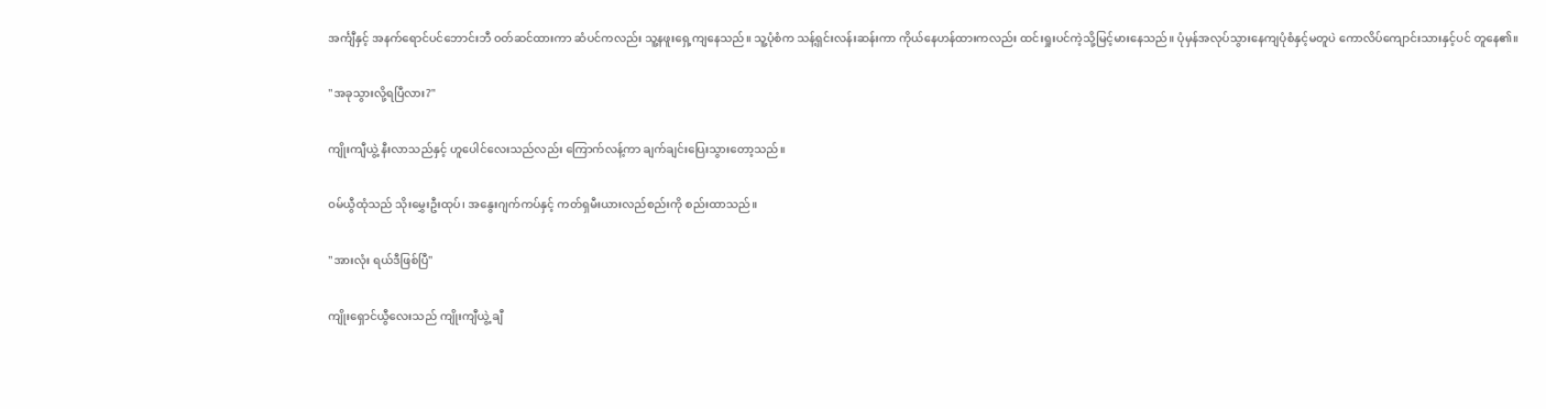အင်္ကျီနှင့် အနက်ရောင်ပင်ဘောင်းဘီ ဝတ်ဆင်ထားကာ ဆံပင်ကလည်း သူ့နဖူးရှေ့ကျနေသည်။ သူ့ပုံစံက သန့်ရှင်းလန်းဆန်းကာ ကိုယ်နေဟန်ထားကလည်း ထင်းရှုးပင်ကဲ့သို့မြင့်မားနေသည်။ ပုံမှန်အလုပ်သွားနေကျပုံစံနှင့်မတူပဲ ကောလိပ်ကျောင်းသားနှင့်ပင် တူနေ၏။

"အခုသွားလို့ရပြီလား?"

ကျိုးကျီယွဲ့ နီးလာသည်နှင့် ဟူပေါင်လေးသည်လည်း ကြောက်လန့်ကာ ချက်ချင်းပြေးသွားတော့သည်။

ဝမ်ယွီထုံသည် သိုးမွှေးဦးထုပ်၊ အနွေးဂျက်ကပ်နှင့် ကတ်ရှမီးယားလည်စည်းကို စည်းထာသည်။

"အားလုံး ရယ်ဒီဖြစ်ပြီ"

ကျိုးရှောင်ယွီလေးသည် ကျိုးကျီယွဲ့ ချီ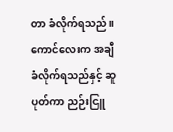တာ ခံလိုက်ရသည်။ ကောင်လေးက အချီခံလိုက်ရသည်နှင့် ဆူပုတ်ကာ ညဉ်းငြူ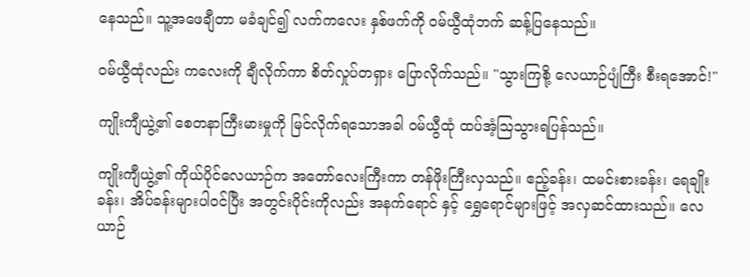နေသည်။ သူ့အဖေချီတာ မခံချင်၍ လက်ကလေး နှစ်ဖက်ကို ဝမ်ယွီထုံဘက် ဆန့်ပြနေသည်။

ဝမ်ယွီထုံလည်း ကလေးကို ချီလိုက်ကာ စိတ်လှုပ်တရှား ပြောလိုက်သည်။ "သွားကြစို့ လေယာဉ်ပျံကြီး စီးရအောင်!"

ကျိုးကျီယွဲ့၏ စေတနာကြီးမားမှုကို မြင်လိုက်ရသောအခါ ဝမ်ယွီထုံ ထပ်အံ့ဩသွားရပြန်သည်။

ကျိုးကျီယွဲ့၏ ကိုယ်ပိုင်လေယာဉ်က အတော်လေးကြီးကာ တန်ဖိုးကြီးလှသည်။ ဧည့်ခန်း၊ ထမင်းစားခန်း၊ ရေချိုးခန်း၊ အိပ်ခန်းများပါဝင်ပြီး အတွင်းပိုင်းကိုလည်း အနက်ရောင် နှင့် ရွှေရောင်များဖြင့် အလှဆင်ထားသည်။ လေယာဉ်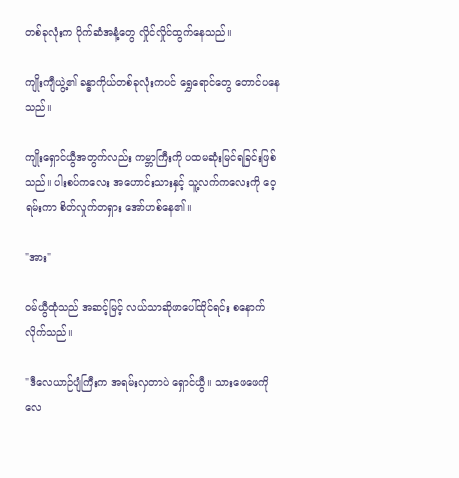တစ်ခုလုံးက ပိုက်ဆံအနံ့တွေ လှိုင်လှိုင်ထွက်နေသည်။

ကျိုးကျီယွဲ့၏ ခန္ဓာကိုယ်တစ်ခုလုံးကပင် ရွှေရောင်တွေ တောင်ပနေသည်။

ကျိုးရှောင်ယွီအတွက်လည်း ကမ္ဘာကြီးကို ပထမဆုံးမြင်ရခြင်းဖြစ်သည်။ ပါးစပ်ကလေး အဟောင်းသားနှင့် သူ့လက်ကလေးကို ဝေ့ရမ်းကာ စိတ်လှုက်တရှား အော်ဟစ်နေ၏။

"အား"

ဝမ်ယွီထုံသည် အဆင့်မြင့် လယ်သာဆိုဖာပေါ်ထိုင်ရင်း စနောက်လိုက်သည်။

"ဒီလေယာဉ်ပျံကြီးက အရမ်းလှတာပဲ ရှောင်ယွီ။ သားဖေဖေကို လေ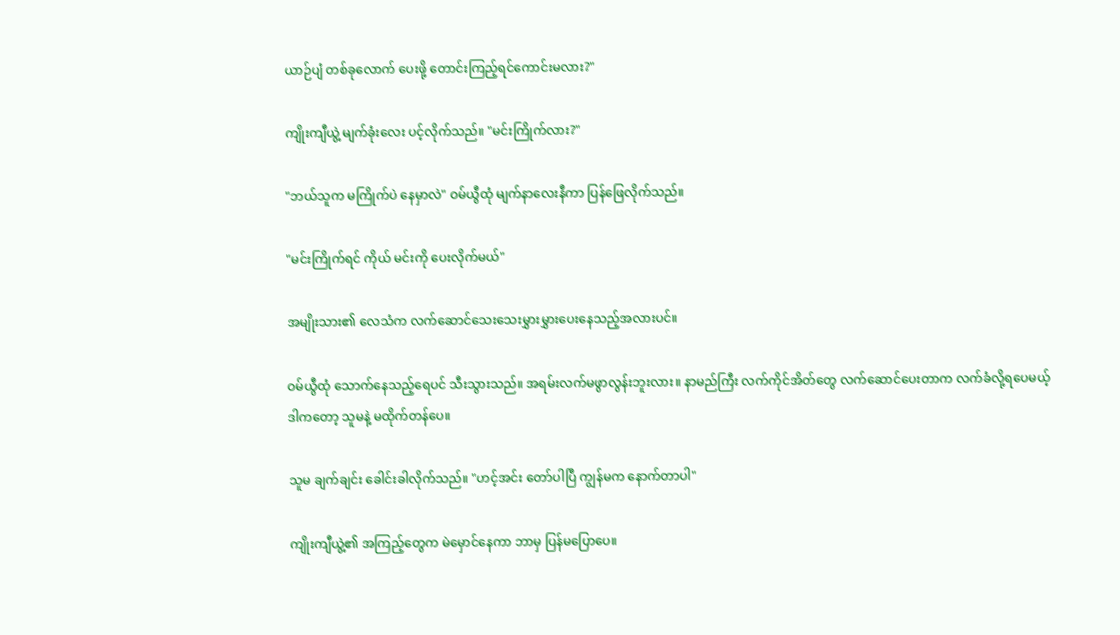ယာဉ်ပျံ တစ်ခုလောက် ပေးဖို့ တောင်းကြည့်ရင်ကောင်းမလား?"

ကျိုးကျီယွဲ့ မျက်ခုံးလေး ပင့်လိုက်သည်။ "မင်းကြိုက်လား?"

"ဘယ်သူက မကြိုက်ပဲ နေမှာလဲ" ဝမ်ယွီထုံ မျက်နာလေးနီကာ ပြန်ဖြေလိုက်သည်။

"မင်းကြိုက်ရင် ကိုယ် မင်းကို ပေးလိုက်မယ်"

အမျိုးသား၏ လေသံက လက်ဆောင်သေးသေးမွှားမွှားပေးနေသည့်အလားပင်။

ဝမ်ယွီထုံ သောက်နေသည့်ရေပင် သီးသွားသည်။ အရမ်းလက်မဖွာလွန်းဘူးလား။ နာမည်ကြီး လက်ကိုင်အိတ်တွေ လက်ဆောင်ပေးတာက လက်ခံလို့ရပေမယ့် ဒါကတော့ သူမနဲ့ မထိုက်တန်ပေ။

သူမ ချက်ချင်း ခေါင်းခါလိုက်သည်။ "ဟင့်အင်း တော်ပါပြီ ကျွန်မက နောက်တာပါ"

ကျိုးကျီယွဲ့၏ အကြည့်တွေက မဲမှောင်နေကာ ဘာမှ ပြန်မပြောပေ။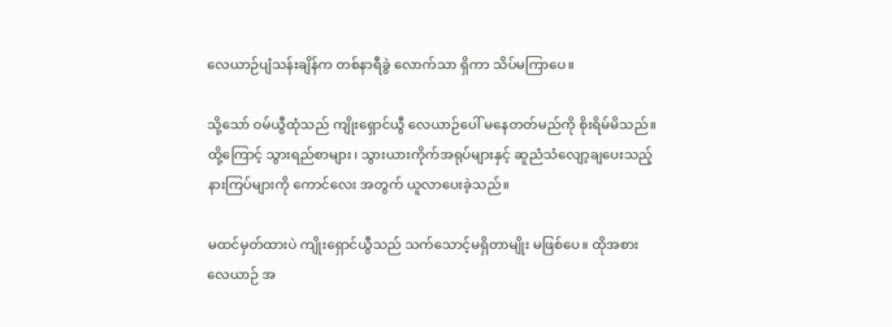လေယာဉ်ပျံသန်းချိန်က တစ်နာရီခွဲ လောက်သာ ရှိကာ သိပ်မကြာပေ။

သို့သော် ဝမ်ယွီထုံသည် ကျိုးရှောင်ယွီ လေယာဉ်ပေါ် မနေတတ်မည်ကို စိုးရိမ်မိသည်။ ထို့ကြောင့် သွားရည်စာများ၊ သွားယားကိုက်အရုပ်များနှင့် ဆူညံသံလျော့ချပေးသည့် နားကြပ်များကို ကောင်လေး အတွက် ယူလာပေးခဲ့သည်။

မထင်မှတ်ထားပဲ ကျိုးရှောင်ယွီသည် သက်သောင့်မရှိတာမျိုး မဖြစ်ပေ။ ထိုအစား လေယာဉ် အ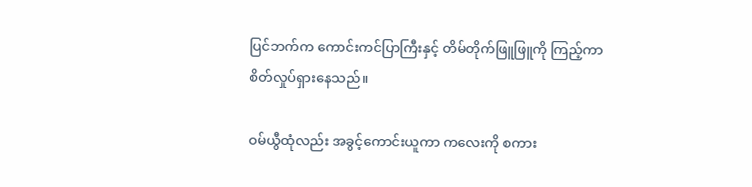ပြင်ဘက်က ကောင်းကင်ပြာကြီးနှင့် တိမ်တိုက်ဖြူဖြူကို ကြည့်ကာ စိတ်လှုပ်ရှားနေသည်။

ဝမ်ယွီထုံလည်း အခွင့်ကောင်းယူကာ ကလေးကို စကား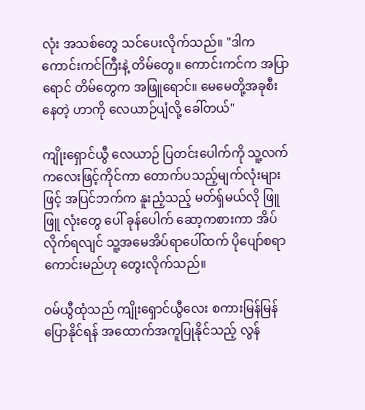လုံး အသစ်တွေ သင်ပေးလိုက်သည်။ "ဒါက ကောင်းကင်ကြီးနဲ့ တိမ်တွေ။ ကောင်းကင်က အပြာရောင် တိမ်တွေက အဖြူရောင်။ မေမေတို့အခုစီးနေတဲ့ ဟာကို လေယာဉ်ပျံလို့ ခေါ်တယ်"

ကျိုးရှောင်ယွီ လေယာဉ် ပြတင်းပေါက်ကို သူ့လက်ကလေးဖြင့်ကိုင်ကာ တောက်ပသည့်မျက်လုံးများဖြင့် အပြင်ဘက်က နူးညံ့သည့် မတ်ရှ်မယ်လို ဖြူဖြူ လုံးတွေ ပေါ် ခုန်ပေါက် ဆော့ကစားကာ အိပ်လိုက်ရလျင် သူ့အမေအိပ်ရာပေါ်ထက် ပိုပျော်စရာကောင်းမည်ဟု တွေးလိုက်သည်။

ဝမ်ယွီထုံသည် ကျိုးရှောင်ယွီလေး စကားမြန်မြန်ပြောနိုင်ရန် အထောက်အကူပြုနိုင်သည့် လွန်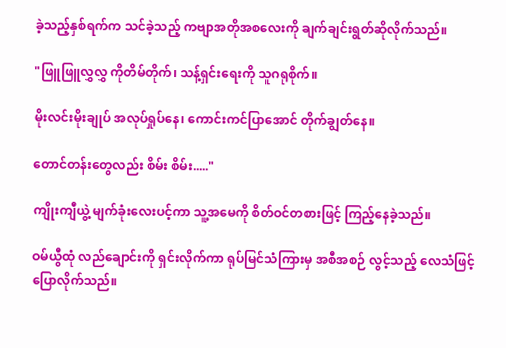ခဲ့သည့်နှစ်ရက်က သင်ခဲ့သည့် ကဗျာအတိုအစလေးကို ချက်ချင်းရွတ်ဆိုလိုက်သည်။

"ဖြူဖြူလွှလွှ ကိုတိမ်တိုက်၊ သန့်ရှင်းရေးကို သူဂရုစိုက်။

မိုးလင်းမိုးချုပ် အလုပ်ရှုပ်နေ၊ ကောင်းကင်ပြာအောင် တိုက်ချွတ်နေ။

တောင်တန်းတွေလည်း စိမ်း စိမ်း....."

ကျိုးကျီယွဲ့ မျက်ခုံးလေးပင့်ကာ သူ့အမေကို စိတ်ဝင်တစားဖြင့် ကြည့်နေခဲ့သည်။

ဝမ်ယွီထုံ လည်ချောင်းကို ရှင်းလိုက်ကာ ရုပ်မြင်သံကြားမှ အစီအစဉ် လွင့်သည့် လေသံဖြင့် ပြောလိုက်သည်။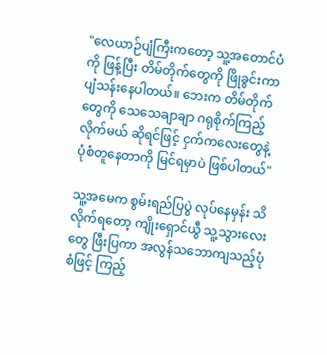"လေယာဉ်ပျံကြီးကတော့ သူ့အတောင်ပံကို ဖြန့်ပြီး တိမ်တိုက်တွေကို ဖြိုခွင်းကာ ပျံသန်းနေပါတယ်။ ဘေးက တိမ်တိုက်တွေကို သေသေချာချာ ဂရုစိုက်ကြည့်လိုက်မယ် ဆိုရင်ဖြင့် ငှက်ကလေးတွေနဲ့ ပုံစံတူနေတာကို မြင်ရမှာပဲ ဖြစ်ပါတယ်"

သူ့အမေက စွမ်းရည်ပြပွဲ လုပ်နေမှန်း သိလိုက်ရတော့ ကျိုးရှောင်ယွီ သူ့သွားလေးတွေ ဖြီးပြကာ အလွန်သဘောကျသည့်ပုံစံဖြင့် ကြည့်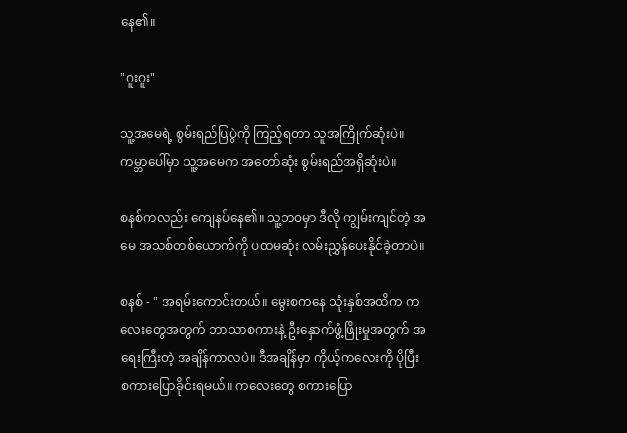နေ၏။

"ဂူးဂူး"

သူ့အမေရဲ့ စွမ်းရည်ပြပွဲကို ကြည့်ရတာ သူအကြိုက်ဆုံးပဲ။ကမ္ဘာပေါ်မှာ သူ့အမေက အတော်ဆုံး စွမ်းရည်အရှိဆုံးပဲ။

စနစ်ကလည်း ကျေနပ်နေ၏။ သူ့ဘဝမှာ ဒီလို ကျွမ်းကျင်တဲ့ အမေ အသစ်တစ်ယောက်ကို ပထမဆုံး လမ်းညွှန်ပေးနိုင်ခဲ့တာပဲ။

စနစ် - " အရမ်းကောင်းတယ်။ မွေးစကနေ သုံးနှစ်အထိက ကလေး‌တွေအတွက် ဘာသာစကားနဲ့ ဦးနှောက်ဖွံ့ဖြိုးမှုအတွက် အရေးကြီးတဲ့ အချိန်ကာလပဲ။ ဒီအချိန်မှာ ကိုယ့်ကလေးကို ပိုပြီး စကားပြောခိုင်းရမယ်။ ကလေးတွေ စကားပြော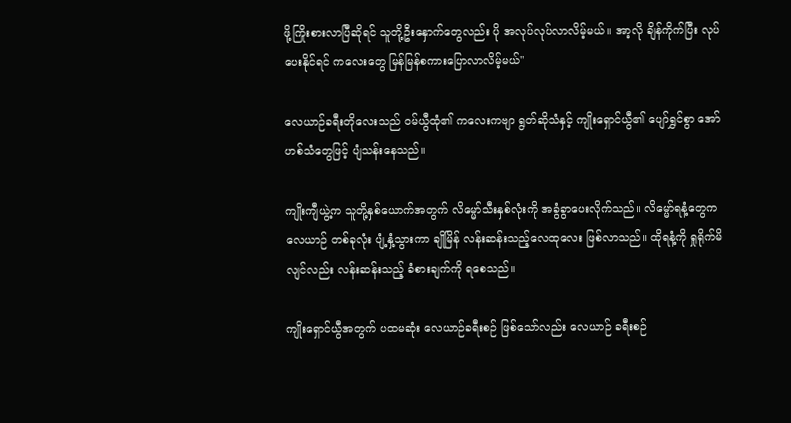ဖို့ကြိုးစားလာပြီဆိုရင် သူတို့ဦးနှောက်တွေလည်း ပို အလုပ်လုပ်လာလိမ့်မယ်။ အာ့လို ချိန်ကိုက်ပြီး လုပ်ပေးနိုင်ရင် ကလေးတွေ မြန်မြန်စကားပြောလာလိမ့်မယ်"

လေယာဉ်ခရီးတိုလေးသည် ဝမ်ယွီထုံ၏ ကလေးကဗျာ ရွတ်ဆိုသံနှင့် ကျိုးရှောင်ယွီ၏ ပျော်ရွှင်စွာ အော်ဟစ်သံတွေဖြင့် ပျံသန်းနေသည်။

ကျိုးကျီယွဲ့က သူတို့နှစ်ယောက်အတွက် လိမ္မော်သီးနှစ်လုံးကို အခွံခွာပေးလိုက်သည်။ လိမ္မော်ရနံ့တွေက လေယာဉ် တစ်ခုလုံး ပျံ့နှံ့သွားကာ ချိုမြိန် လန်းဆန်းသည့်လေထုလေး ဖြစ်လာသည်။ ထိုရနံ့ကို ရှုရိုက်မိလျင်လည်း လန်းဆန်းသည့် ခံစားချက်ကို ရစေသည်။

ကျိုးရှောင်ယွီအတွက် ပထမဆုံး လေယာဉ်ခရီးစဉ် ဖြစ်သော်လည်း လေယာဉ် ခရီးစဉ်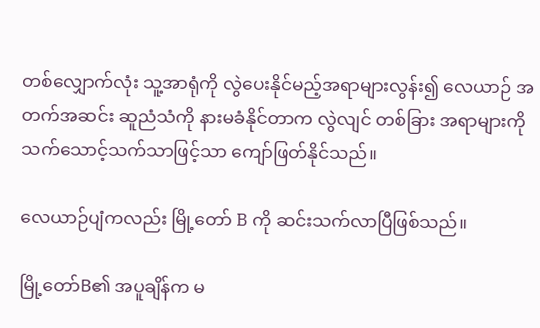တစ်လျှောက်လုံး သူ့အာရုံကို လွဲပေးနိုင်မည့်အရာများလွန်း၍ လေယာဉ် အတက်အဆင်း ဆူညံသံကို နားမခံနိုင်တာက လွဲလျင် တစ်ခြား အရာများကို သက်သောင့်သက်သာဖြင့်သာ ကျော်ဖြတ်နိုင်သည်။

လေယာဉ်ပျံကလည်း မြို့တော် B ကို ဆင်းသက်လာပြီဖြစ်သည်။

မြို့တော်B၏ အပူချိန်က မ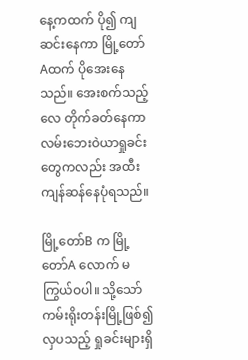နေ့ကထက် ပို၍ ကျဆင်းနေကာ မြို့တော်Aထက် ပိုအေးနေသည်။ အေးစက်သည့်လေ တိုက်ခတ်နေကာ လမ်းဘေးဝဲယာရှုခင်းတွေကလည်း အထီးကျန်ဆန်နေပုံရသည်။

မြို့တော်B က မြို့တော်A လောက် မကြွယ်ဝပါ။ သို့သော် ကမ်းရိုးတန်းမြို့ဖြစ်၍ လှပသည့် ရှုခင်းများရှိ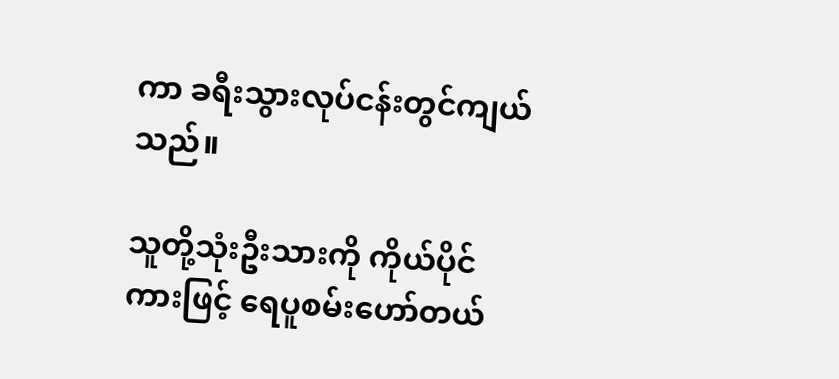ကာ ခရီးသွားလုပ်ငန်းတွင်ကျယ်သည်။

သူတို့သုံးဦးသားကို ကိုယ်ပိုင်ကားဖြင့် ရေပူစမ်းဟော်တယ်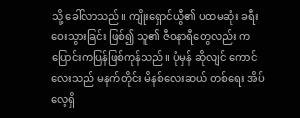သို့ ခေါ်လာသည်။ ကျိုးရှောင်ယွီ၏ ပထမဆုံး ခရီးဝေးသွားခြင်း ဖြစ်၍ သူ၏ ဇီဝနာရီတွေလည်း ကပြောင်းကပြန်ဖြစ်ကုန်သည်။ ပုံမှန် ဆိုလျင် ကောင်လေးသည် မနက်တိုင်း မိနစ်လေးဆယ် တစ်ရေး အိပ်လေ့ရှိ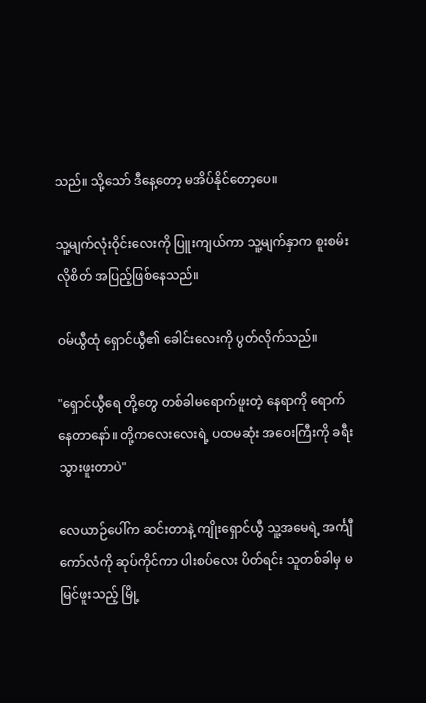သည်။ သို့သော် ဒီနေ့တော့ မအိပ်နိုင်တော့ပေ။

သူ့မျက်လုံးဝိုင်းလေးကို ပြူးကျယ်ကာ သူ့မျက်နှာက စူးစမ်းလိုစိတ် အပြည့်ဖြစ်နေသည်။

ဝမ်ယွီထုံ ရှောင်ယွီ၏ ခေါင်းလေးကို ပွတ်လိုက်သည်။

"ရှောင်ယွီရေ တို့တွေ တစ်ခါမရောက်ဖူးတဲ့ နေရာကို ရောက်နေတာနော်။ တို့ကလေးလေးရဲ့ ပထမဆုံး အဝေးကြီးကို ခရီးသွားဖူးတာပဲ"

လေယာဉ်ပေါ်က ဆင်းတာနဲ့ ကျိုးရှောင်ယွီ သူ့အမေရဲ့ အင်္ကျီကော်လံကို ဆုပ်ကိုင်ကာ ပါးစပ်လေး ပိတ်ရင်း သူတစ်ခါမှ မမြင်ဖူးသည့် မြို့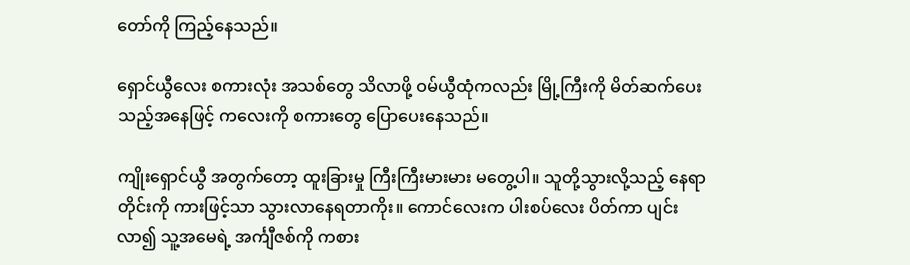တော်ကို ကြည့်နေသည်။

ရှောင်ယွီလေး စကားလုံး အသစ်တွေ သိလာဖို့ ‌ဝမ်ယွီထုံကလည်း မြို့ကြီးကို မိတ်ဆက်ပေးသည့်အနေဖြင့် ကလေးကို စကားတွေ ပြောပေးနေသည်။

ကျိုးရှောင်ယွီ အတွက်တော့ ထူးခြားမှု ကြီးကြီးမားမား မတွေ့ပါ။ သူတို့သွားလို့သည့် နေရာတိုင်းကို ကားဖြင့်သာ သွားလာနေရတာကိုး။ ကောင်လေးက ပါးစပ်လေး ပိတ်ကာ ပျင်းလာ၍ သူ့အမေရဲ့ အင်္ကျီဇစ်ကို ကစား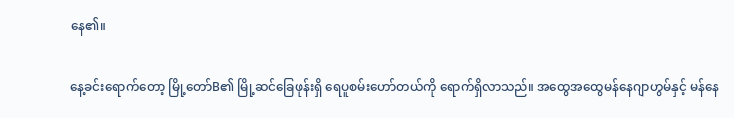နေ၏။

နေ့ခင်းရောက်တော့ မြို့တော်B၏ မြို့ဆင်ခြေဖုန်းရှိ ရေပူစမ်းဟော်တယ်ကို ရောက်ရှိလာသည်။ အထွေအထွေမန်နေဂျာဟွမ်နှင့် မန်နေ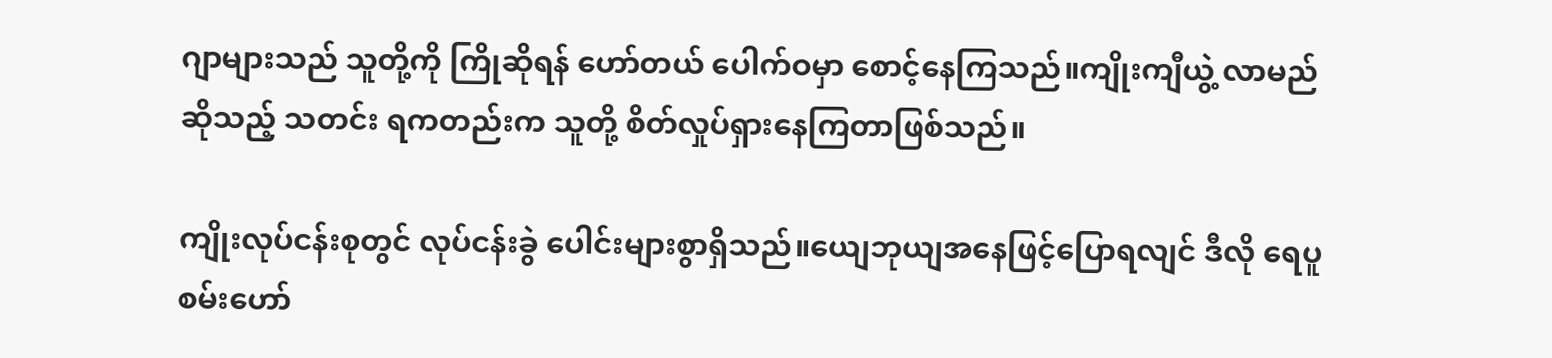ဂျာများသည် သူတို့ကို ကြိုဆိုရန် ဟော်တယ် ပေါက်ဝမှာ စောင့်နေကြသည်။ကျိုးကျီယွဲ့ လာမည် ဆိုသည့် သတင်း ရကတည်းက သူတို့ စိတ်လှုပ်ရှားနေကြတာဖြစ်သည်။

ကျိုးလုပ်ငန်းစုတွင် လုပ်ငန်းခွဲ ပေါင်းများစွာရှိသည်။ယျေဘုယျအနေဖြင့်ပြောရလျင် ဒီလို ရေပူစမ်းဟော်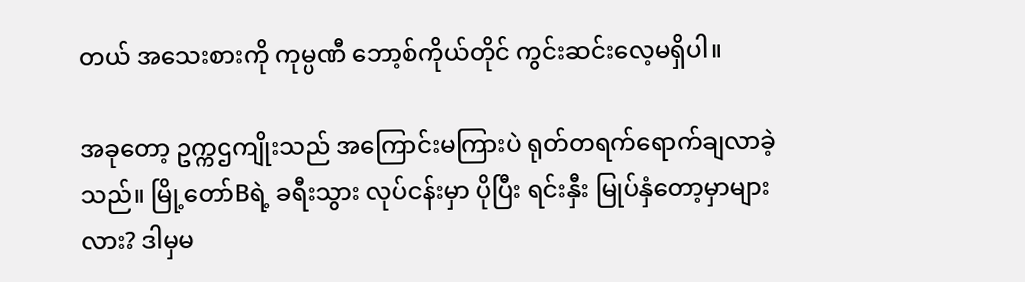တယ် အသေးစားကို ‌ကုမ္ပဏီ ဘော့စ်ကိုယ်တိုင် ကွင်းဆင်းလေ့မရှိပါ။

အခုတော့ ဥက္ကဌကျိုးသည် အကြောင်းမကြားပဲ ရုတ်တရက်ရောက်ချလာခဲ့သည်။ မြို့တော်Bရဲ့ ခရီးသွား လုပ်ငန်းမှာ ပိုပြီး ရင်းနှီး မြုပ်နှံတော့မှာများလား? ဒါမှမ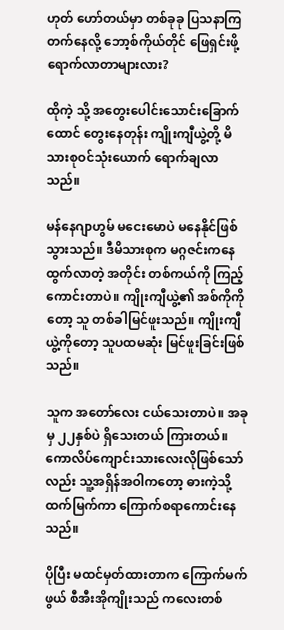ဟုတ် ဟော်တယ်မှာ တစ်ခုခု ပြသနာကြတက်နေလို့ ဘော့စ်ကိုယ်တိုင် ဖြေရှင်းဖို့ ရောက်လာတာများလား?

ထိုကဲ့ သို့ အတွေးပေါင်းသောင်းခြောက်ထောင် တွေးနေတုန်း ကျိုးကျီယွဲ့တို့ မိသားစုဝင်သုံးယောက် ရောက်ချလာသည်။

မန်နေဂျာဟွမ် မငေးမောပဲ မနေနိုင်ဖြစ်သွားသည်။ ဒီမိသားစုက မဂ္ဂဇင်းကနေထွက်လာတဲ့ အတိုင်း တစ်ကယ်ကို ကြည့်ကောင်းတာပဲ။ ကျိုးကျီယွဲ့၏ အစ်ကိုကို တော့ သူ တစ်ခါမြင်ဖူးသည်။ ကျိုးကျီယွဲ့ကိုတော့ သူပထမဆုံး မြင်ဖူးခြင်းဖြစ်သည်။

သူက အတော်လေး ငယ်သေးတာပဲ။ အခုမှ ၂၂နှစ်ပဲ ရှိသေးတယ် ကြားတယ်။ ကောလိပ်ကျောင်းသားလေးလိုဖြစ်သော်လည်း သူ့အရှိန်အဝါကတော့ ဓားကဲ့သို့ ထက်မြက်ကာ ကြောက်စရာကောင်းနေသည်။

ပိုပြီး မထင်မှတ်ထားတာက ကြောက်မက်ဖွယ် စီအီးအိုကျိုးသည် ကလေးတစ်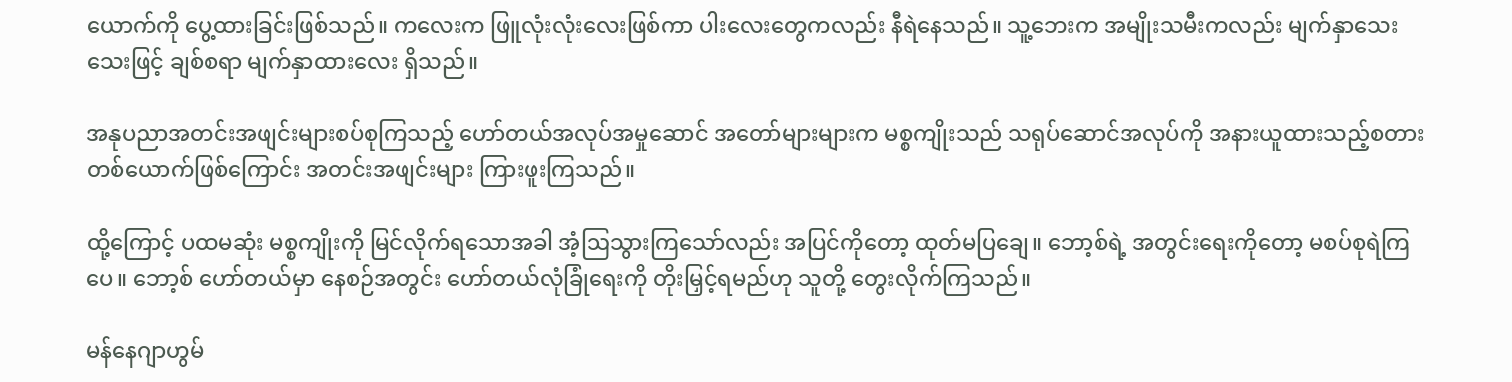ယောက်ကို ပွေ့ထားခြင်းဖြစ်သည်။ ကလေးက ဖြူလုံးလုံးလေးဖြစ်ကာ ပါးလေးတွေကလည်း နီရဲနေသည်။ သူ့ဘေးက အမျိုးသမီးကလည်း မျက်နှာသေးသေးဖြင့် ချစ်စရာ မျက်နှာထားလေး ရှိသည်။

အနုပညာအတင်းအဖျင်းများစပ်စုကြသည့် ဟော်တယ်အလုပ်အမှုဆောင် အတော်များများက မစ္စကျိုးသည် သရုပ်ဆောင်အလုပ်ကို အနားယူထားသည့်စတားတစ်ယောက်ဖြစ်ကြောင်း အတင်းအဖျင်းများ ကြားဖူးကြသည်။

ထို့ကြောင့် ပထမဆုံး မစ္စကျိုးကို မြင်လိုက်ရသောအခါ အံ့ဩသွားကြသော်လည်း အပြင်ကိုတော့ ထုတ်မပြချေ။ ဘော့စ်ရဲ့ အတွင်းရေးကိုတော့ မစပ်စုရဲကြပေ။ ဘော့စ် ဟော်တယ်မှာ နေစဉ်အတွင်း ဟော်တယ်လုံခြုံရေးကို တိုးမြှင့်ရမည်ဟု သူတို့ တွေးလိုက်ကြသည်။

မန်နေဂျာဟွမ်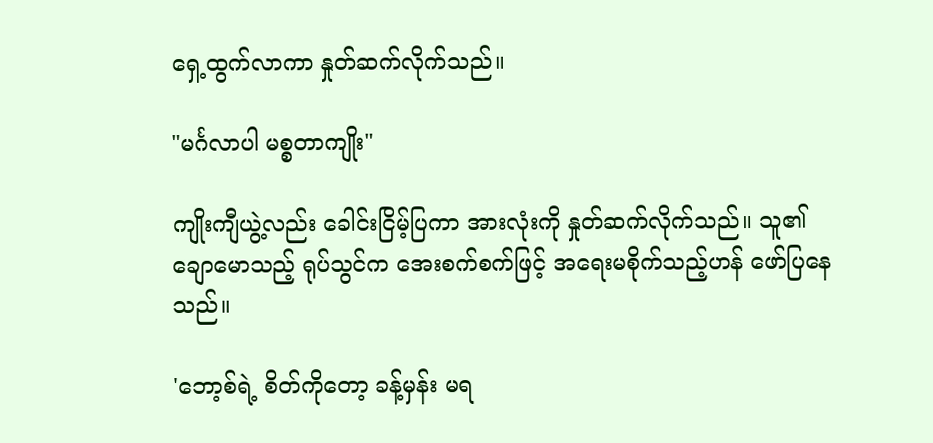ရှေ့ထွက်လာကာ နှုတ်ဆက်လိုက်သည်။

"မင်္ဂလာပါ မစ္စတာကျိုး"

ကျိုးကျီယွဲ့လည်း ခေါင်းငြိမ့်ပြကာ အားလုံးကို နှုတ်ဆက်လိုက်သည်။ သူ၏ ချောမောသည့် ရုပ်သွင်က အေးစက်စက်ဖြင့် အရေးမစိုက်သည့်ဟန် ဖော်ပြနေသည်။

'ဘော့စ်ရဲ့ စိတ်ကိုတော့ ခန့်မှန်း မရ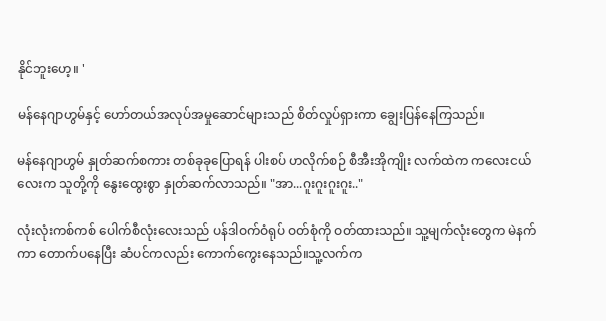နိုင်ဘူးဟေ့။ '

မန်နေဂျာဟွမ်နှင့် ဟော်တယ်အလုပ်အမှုဆောင်များသည် စိတ်လှုပ်ရှားကာ ချွေးပြန်နေကြသည်။

မန်နေဂျာဟွမ် နှုတ်ဆက်စကား တစ်ခုခုပြောရန် ပါးစပ် ဟလိုက်စဉ် စီအီးအိုကျိုး လက်ထဲက ကလေးငယ်လေးက သူတို့ကို နွေးထွေးစွာ နှုတ်ဆက်လာသည်။ "အာ...ဂူးဂူးဂူးဂူး.."

လုံးလုံးကစ်ကစ် ပေါက်စီလုံးလေးသည် ပန်ဒါဝက်ဝံရုပ် ဝတ်စုံကို ဝတ်ထားသည်။ သူ့မျက်လုံးတွေက မဲနက်ကာ တောက်ပနေပြီး ဆံပင်ကလည်း ကောက်ကွေးနေသည်။သူ့လက်က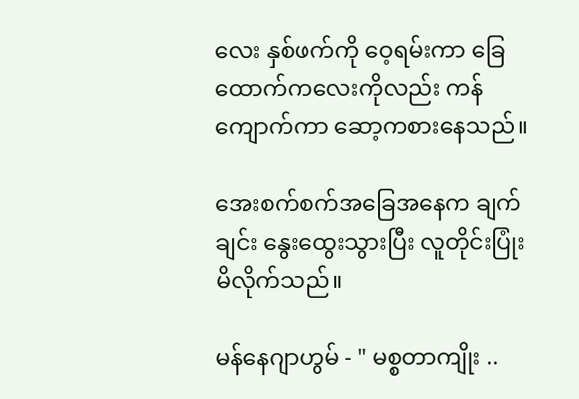လေး နှစ်ဖက်ကို ဝေ့ရမ်းကာ ခြေထောက်ကလေးကိုလည်း ကန်ကျောက်ကာ ဆော့ကစားနေသည်။

အေးစက်စက်အခြေအနေက ချက်ချင်း နွေးထွေးသွားပြီး လူတိုင်းပြုံးမိလိုက်သည်။

မန်နေဂျာဟွမ် - " မစ္စတာကျိုး ..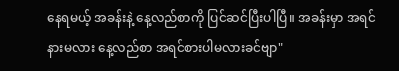နေရမယ့် အခန်းနဲ့ နေ့လည်စာကို ပြင်ဆင်ပြီးပါပြီ။ အခန်းမှာ အရင်နားမလား နေ့လည်စာ အရင်စားပါမလားခင်ဗျာ"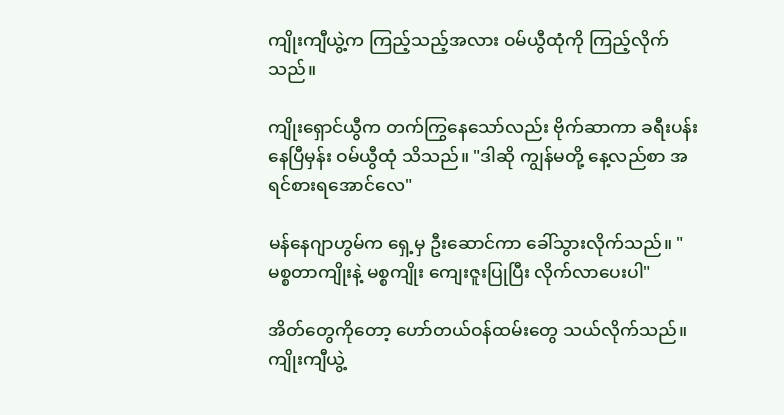ကျိုးကျီယွဲ့က ကြည့်သည့်အလား ဝမ်ယွီထုံကို ကြည့်လိုက်သည်။

ကျိုးရှောင်ယွီက တက်ကြွနေသော်လည်း ဗိုက်ဆာကာ ခရီးပန်းနေပြီမှန်း ဝမ်ယွီထုံ သိသည်။ "ဒါဆို ကျွန်မတို့ နေ့လည်စာ အရင်စားရအောင်လေ"

မန်နေဂျာဟွမ်က ရှေ့မှ ဦးဆောင်ကာ ခေါ်သွားလိုက်သည်။ "မစ္စတာကျိုးနဲ့ မစ္စကျိုး ကျေးဇူးပြုပြီး လိုက်လာပေးပါ"

အိတ်တွေကိုတော့ ဟော်တယ်ဝန်ထမ်းတွေ သယ်လိုက်သည်။ ကျိုးကျီယွဲ့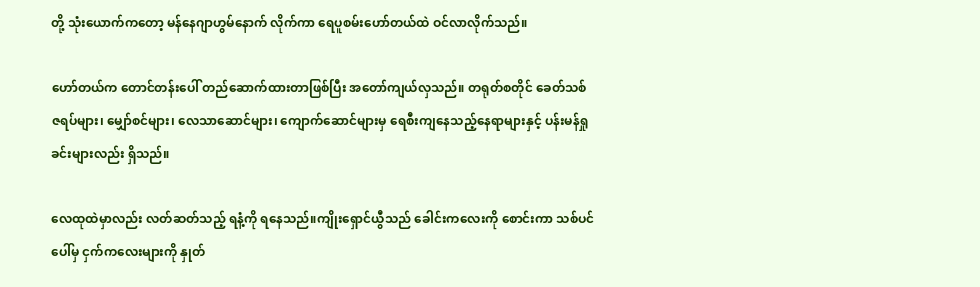တို့ သုံးယောက်ကတော့ မန်နေဂျာဟွမ်နောက် လိုက်ကာ ရေပူစမ်းဟော်တယ်ထဲ ဝင်လာလိုက်သည်။

ဟော်တယ်က တောင်တန်းပေါ် တည်ဆောက်ထားတာဖြစ်ပြီး အတော်ကျယ်လှသည်။ တရုတ်စတိုင် ခေတ်သစ် ဇရပ်များ၊ မျှော်စင်များ၊ လေသာဆောင်များ၊ ကျောက်ဆောင်များမှ ရေစီးကျနေသည့်နေရာများနှင့် ပန်းမန်ရှုခင်းများလည်း ရှိသည်။

လေထုထဲမှာလည်း လတ်ဆတ်သည့် ရနံ့ကို ရနေသည်။ကျိုးရှောင်ယွီသည် ခေါင်းကလေးကို စောင်းကာ သစ်ပင်ပေါ်မှ ငှက်ကလေးများကို နှုတ်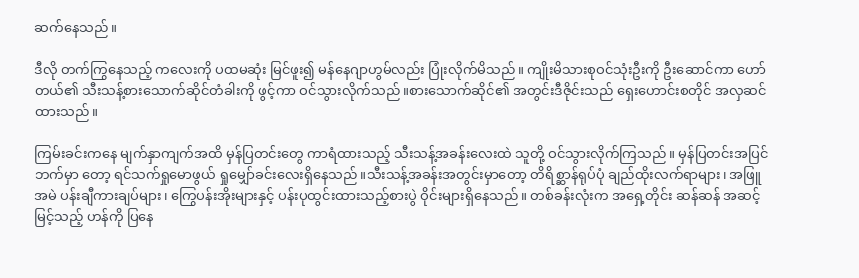ဆက်နေသည်။

ဒီလို တက်ကြွနေသည့် ကလေးကို ပထမဆုံး မြင်ဖူး၍ မန်နေဂျာဟွမ်လည်း ပြုံးလိုက်မိသည်။ ကျိုးမိသားစုဝင်သုံးဦးကို ဦးဆောင်ကာ ဟော်တယ်၏ သီးသန့်စားသောက်ဆိုင်တံခါးကို ဖွင့်ကာ ဝင်သွားလိုက်သည်။စားသောက်ဆိုင်၏ အတွင်းဒီဇိုင်းသည် ရှေးဟောင်းစတိုင် အလှဆင်ထားသည်။

ကြမ်းခင်းကနေ မျက်နှာကျက်အထိ မှန်ပြတင်းတွေ ကာရံထားသည့် သီးသန့်အခန်းလေးထဲ သူတို့ ဝင်သွားလိုက်ကြသည်။ မှန်ပြတင်းအပြင်ဘက်မှာ တော့ ရင်သက်ရှုမောဖွယ် ရှုမျှော်ခင်းလေးရှိနေသည်။သီးသန့်အခန်းအတွင်းမှာတော့ တိရိစ္ဆာန်ရုပ်ပုံ ချည်ထိုးလက်ရာများ၊ အဖြူအမဲ ပန်းချီကားချပ်များ၊ ကြွေပန်းအိုးများနှင့် ပန်းပုထွင်းထားသည့်စားပွဲ ဝိုင်းများရှိနေသည်။ တစ်ခန်းလုံးက အရှေ့တိုင်း ဆန်ဆန် အဆင့်မြင့်သည့် ဟန်ကို ပြ‌နေ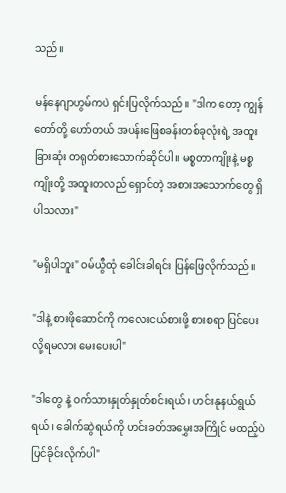သည်။

မန်နေဂျာဟွမ်ကပဲ ရှင်းပြလိုက်သည်။ "ဒါက တော့ ကျွန်တော်တို့ ဟော်တယ် အပန်းဖြေစခန်းတစ်ခုလုံးရဲ့ အထူးခြားဆုံး တရုတ်စားသောက်ဆိုင်ပါ။ မစ္စတာကျိုးနဲ့ မစ္စကျိုးတို့ အထူးတလည် ရှောင်တဲ့ အစားအသောက်တွေ ရှိပါသလား"

"မရှိပါဘူး" ဝမ်ယွီထုံ ခေါင်းခါရင်း ပြန်ဖြေလိုက်သည်။

"ဒါနဲ့ စားဖိုဆောင်ကို ကလေးငယ်စားဖို့ စားစရာ ပြင်ပေးလို့ရမလား မေးပေးပါ"

"ဒါတွေ နဲ့ ဝက်သားနှုတ်နှုတ်စင်းရယ်၊ ဟင်းနုနယ်ရွယ်ရယ်၊ ခေါက်ဆွဲရယ်ကို ဟင်းခတ်အမွှေးအကြိုင် မထည့်ပဲ ပြင်ခိုင်းလိုက်ပါ"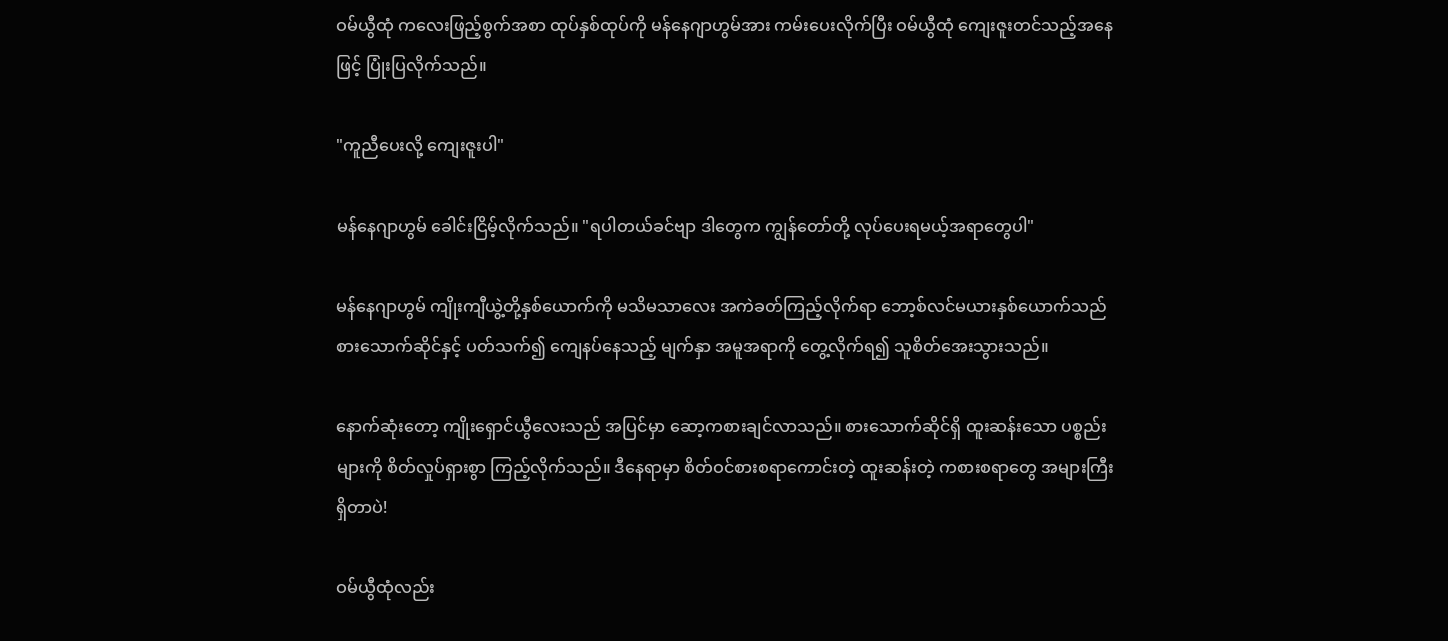ဝမ်ယွီထုံ ကလေးဖြည့်စွက်အစာ ထုပ်နှစ်ထုပ်ကို မန်နေဂျာဟွမ်အား ကမ်းပေးလိုက်ပြီး ဝမ်ယွီထုံ ကျေးဇူးတင်သည့်အနေဖြင့် ပြုံးပြလိုက်သည်။

"ကူညီပေးလို့ ကျေးဇူးပါ"

မန်နေဂျာဟွမ် ခေါင်းငြိမ့်လိုက်သည်။ "ရပါတယ်ခင်ဗျာ ဒါတွေက ကျွန်တော်တို့ လုပ်ပေးရမယ့်အရာတွေပါ"

မန်နေဂျာဟွမ် ကျိုးကျီယွဲ့တို့နှစ်ယောက်ကို မသိမသာလေး အကဲခတ်ကြည့်လိုက်ရာ ဘော့စ်လင်မယားနှစ်ယောက်သည် စားသောက်ဆိုင်နှင့် ပတ်သက်၍ ကျေနပ်နေသည့် မျက်နှာ အမူအရာကို တွေ့လိုက်ရ၍ သူစိတ်အေးသွားသည်။

နောက်ဆုံးတော့ ကျိုးရှောင်ယွီလေးသည် အပြင်မှာ ဆော့ကစားချင်လာသည်။ စားသောက်ဆိုင်ရှိ ထူးဆန်းသော ပစ္စည်းများကို စိတ်လှုပ်ရှားစွာ ကြည့်လိုက်သည်။ ဒီနေရာမှာ စိတ်ဝင်စားစရာကောင်းတဲ့ ထူးဆန်းတဲ့ ကစားစရာတွေ အများကြီး ရှိတာပဲ!

ဝမ်ယွီထုံလည်း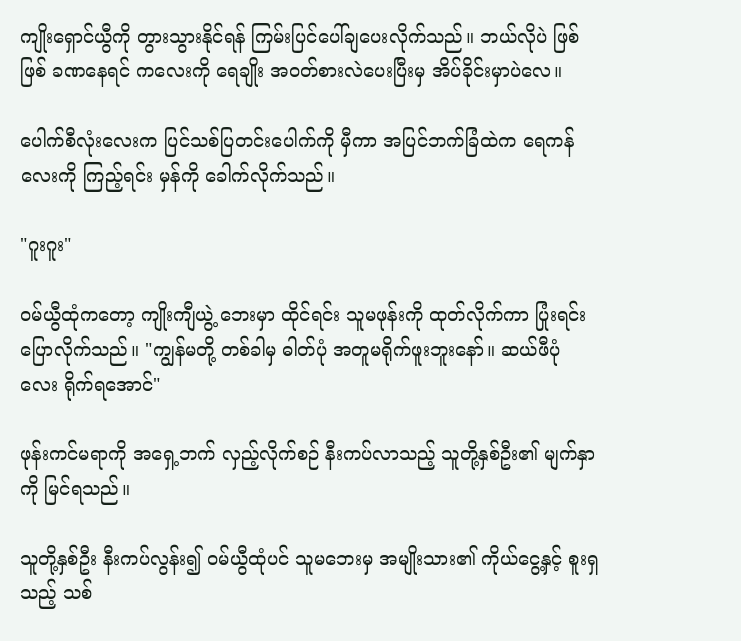ကျိုးရှောင်ယွီကို တွားသွားနိုင်ရန် ကြမ်းပြင်ပေါ်ချပေးလိုက်သည်။ ဘယ်လိုပဲ ဖြစ်ဖြစ် ခဏနေရင် ကလေးကို ရေချိုး အဝတ်စားလဲပေးပြီးမှ အိပ်ခိုင်းမှာပဲလေ။

ပေါက်စီလုံးလေးက ပြင်သစ်ပြတင်းပေါက်ကို မှီကာ အပြင်ဘက်ခြံထဲက ရေကန်လေးကို ကြည့်ရင်း မှန်ကို ခေါက်လိုက်သည်။

"ဂူးဂူး"

ဝမ်ယွီထုံကတော့ ကျိုးကျီယွဲ့ ဘေးမှာ ထိုင်ရင်း သူမဖုန်းကို ထုတ်လိုက်ကာ ပြုံးရင်း ပြောလိုက်သည်။ "ကျွန်မတို့ တစ်ခါမှ ဓါတ်ပုံ အတူမရိုက်ဖူးဘူးနော်။ ဆယ်ဖီပုံ လေး ရိုက်ရအောင်"

ဖုန်းကင်မရာကို အရှေ့ဘက် လှည့်လိုက်စဉ် နီးကပ်လာသည့် သူတို့နှစ်ဦး၏ မျက်နှာကို မြင်ရသည်။

သူတို့နှစ်ဦး နီးကပ်လွန်း၍ ဝမ်ယွီထုံပင် သူမဘေးမှ အမျိုးသား၏ ကိုယ်ငွေ့နှင့် စူးရှသည့် သစ်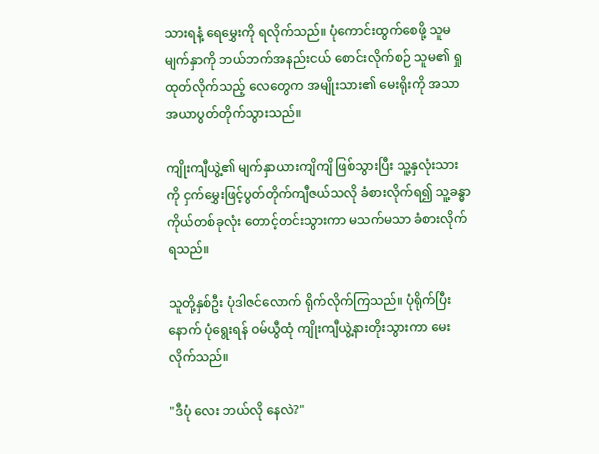သားရနံ့ ရေမွှေးကို ရလိုက်သည်။ ပုံကောင်းထွက်စေဖို့ သူမမျက်နှာကို ဘယ်ဘက်အနည်းငယ် စောင်းလိုက်စဉ် သူမ၏ ရှု ထုတ်လိုက်သည့် လေတွေက အမျိုးသား၏ မေးရိုးကို အသာအယာပွတ်တိုက်သွားသည်။

ကျိုးကျီယွဲ့၏ မျက်နှာယားကျိကျိ ဖြစ်သွားပြီး သူ့နှလုံးသားကို ငှက်မွှေးဖြင့်ပွတ်တိုက်ကျီဇယ်သလို ခံစားလိုက်ရ၍ သူ့ခန္ဓာကိုယ်တစ်ခုလုံး တောင့်တင်းသွားကာ မသက်မသာ ခံစားလိုက်ရသည်။

သူတို့နှစ်ဦး ပုံဒါဇင်လောက် ရိုက်လိုက်ကြသည်။ ပုံရိုက်ပြီးနောက် ပုံရွေးရန် ဝမ်ယွီထုံ ကျိုးကျီယွဲ့နားတိုးသွားကာ မေးလိုက်သည်။

"ဒီပုံ လေး ဘယ်လို နေလဲ?"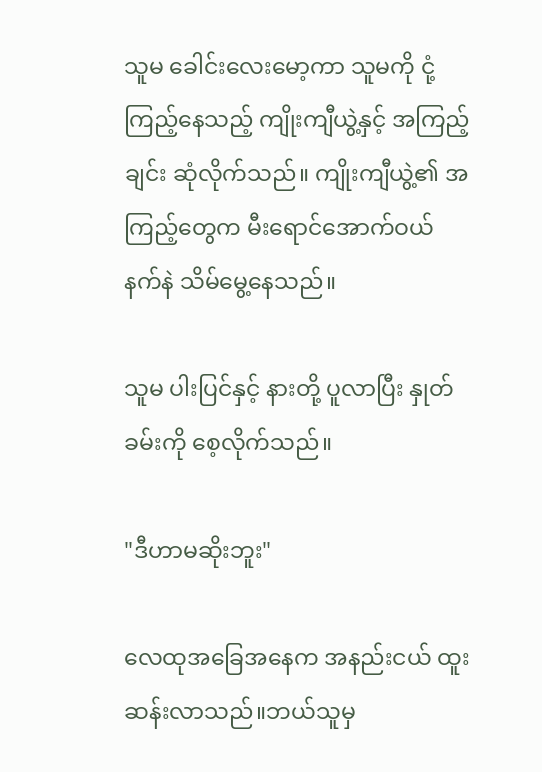သူမ ခေါင်းလေးမော့ကာ သူမကို ငုံ့ကြည့်နေသည့် ကျိုးကျီယွဲ့နှင့် အကြည့်ချင်း ဆုံလိုက်သည်။ ကျိုးကျီယွဲ့၏ အကြည့်တွေက မီးရောင်အောက်ဝယ် နက်နဲ သိမ်မွေ့နေသည်။

သူမ ပါးပြင်နှင့် နားတို့ ပူလာပြီး နှုတ်ခမ်းကို စေ့လိုက်သည်။

"ဒီဟာမဆိုးဘူး"

လေထုအ‌ခြေအနေက အနည်းငယ် ထူးဆန်းလာသည်။ဘယ်သူမှ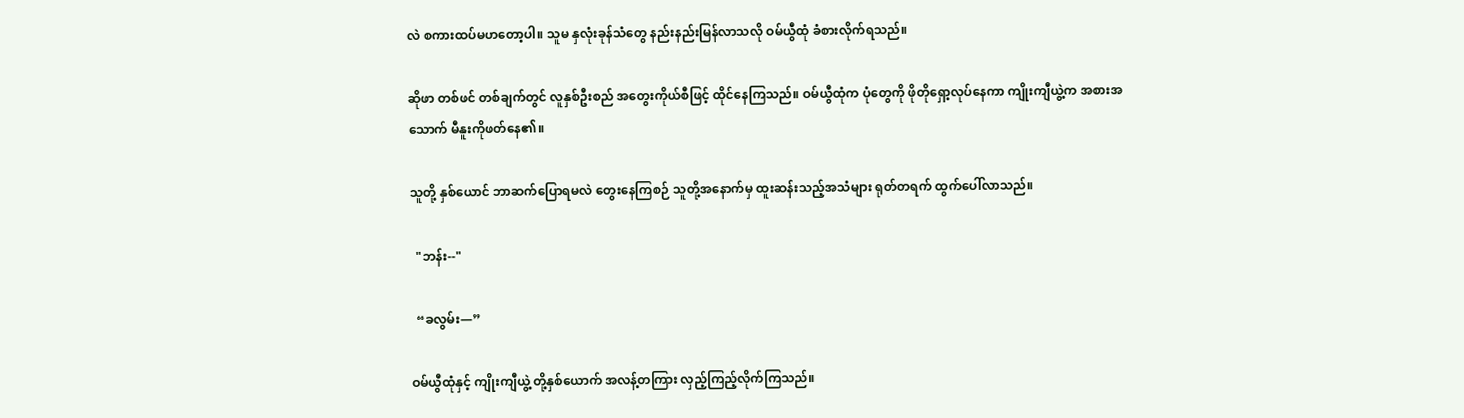လဲ စကားထပ်မဟတော့ပါ။ သူမ နှလုံးခုန်သံတွေ နည်းနည်းမြန်လာသလို ဝမ်ယွီထုံ ခံစားလိုက်ရသည်။

ဆိုဖာ တစ်ဖင် တစ်ချက်တွင် လူနှစ်ဦးစည် အတွေးကိုယ်စီဖြင့် ထိုင်နေကြသည်။ ဝမ်ယွီထုံက ပုံတွေကို ဖိုတိုရှော့လုပ်နေကာ ကျိုးကျီယွဲ့က အစားအသောက် မီနူးကိုဖတ်နေ၏။

သူတို့ နှစ်ယောင် ဘာဆက်ပြောရမလဲ တွေးနေကြစဉ် သူတို့အနောက်မှ ထူးဆန်းသည့်အသံများ ရုတ်တရက် ထွက်ပေါ်လာသည်။

  "ဘန်း--"

  “ခလွမ်း—”

ဝမ်ယွီထုံနှင့် ကျိုးကျီယွဲ့ တို့နှစ်ယောက် အလန့်တကြား လှည့်ကြည့်လိုက်ကြသည်။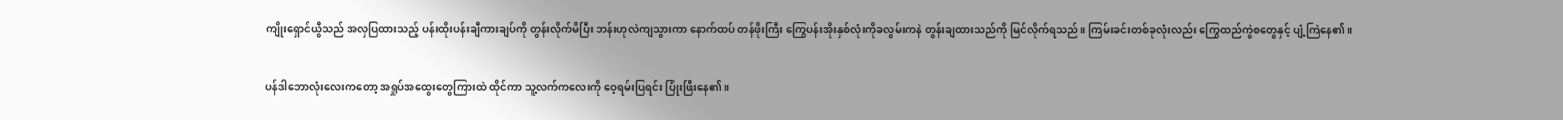ကျိုးရှောင်ယွီသည် အလှပြထားသည့် ပန်းထိုးပန်းချီကားချပ်ကို တွန်းလိုက်မိပြီး ဘန်းဟုလဲကျသွားကာ နောက်ထပ် တန်ဖိုးကြီး ကြွေပန်းအိုးနှစ်လုံးကိုခလွမ်းကနဲ တွန်းချထားသည်ကို မြင်လိုက်ရသည်။ ကြမ်းခင်းတစ်ခုလုံးလည်း ကြွေထည်ကွဲစတွေနှင့် ပျံ့ကြဲနေ၏။

ပန်ဒါဘောလုံးလေးကတော့ အရှုပ်အထွေးတွေကြားထဲ ထိုင်ကာ သူ့လက်ကလေးကို ဝေ့ရမ်းပြရင်း ပြုံးဖြီးနေ၏။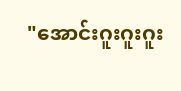"အောင်းဂူးဂူးဂူး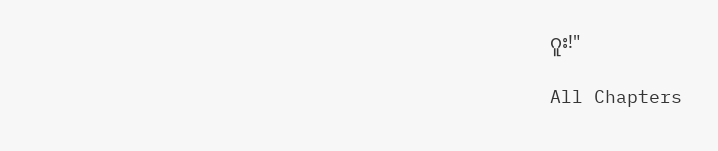ဂူး!"

All Chapters